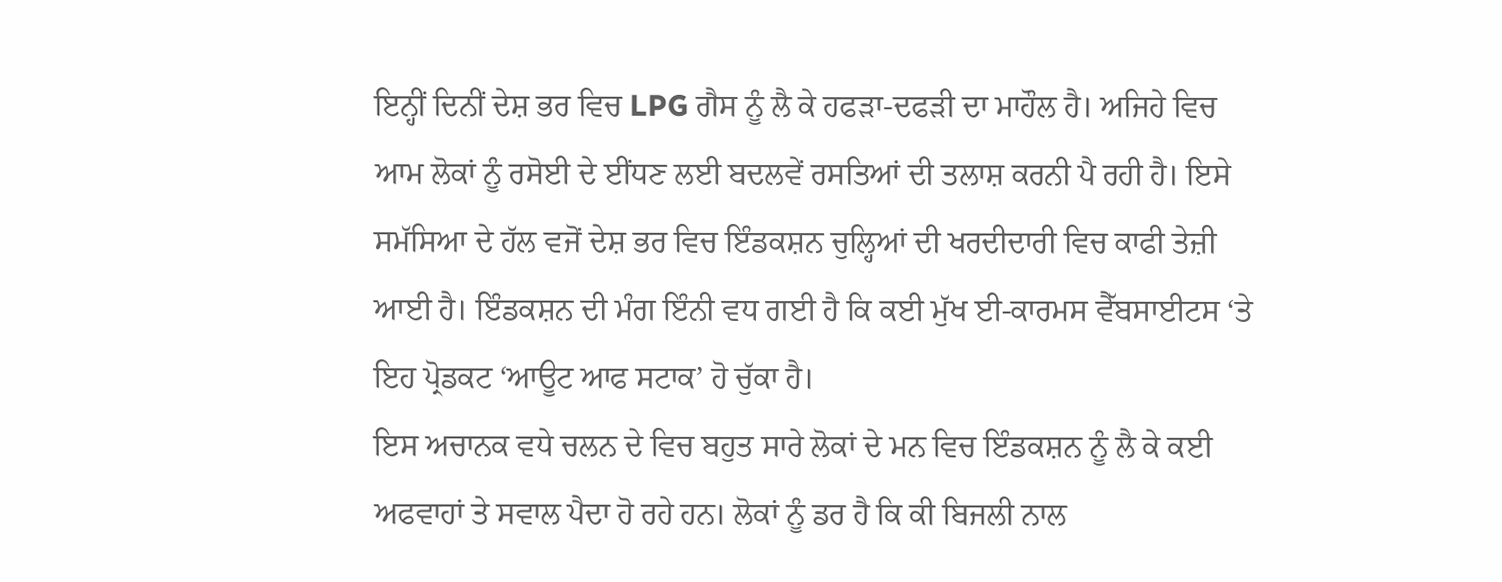ਇਨ੍ਹੀਂ ਦਿਨੀਂ ਦੇਸ਼ ਭਰ ਵਿਚ LPG ਗੈਸ ਨੂੰ ਲੈ ਕੇ ਹਫੜਾ-ਦਫੜੀ ਦਾ ਮਾਹੌਲ ਹੈ। ਅਜਿਹੇ ਵਿਚ ਆਮ ਲੋਕਾਂ ਨੂੰ ਰਸੋਈ ਦੇ ਈਂਧਣ ਲਈ ਬਦਲਵੇਂ ਰਸਤਿਆਂ ਦੀ ਤਲਾਸ਼ ਕਰਨੀ ਪੈ ਰਹੀ ਹੈ। ਇਸੇ ਸਮੱਸਿਆ ਦੇ ਹੱਲ ਵਜੋਂ ਦੇਸ਼ ਭਰ ਵਿਚ ਇੰਡਕਸ਼ਨ ਚੁਲ੍ਹਿਆਂ ਦੀ ਖਰਦੀਦਾਰੀ ਵਿਚ ਕਾਫੀ ਤੇਜ਼ੀ ਆਈ ਹੈ। ਇੰਡਕਸ਼ਨ ਦੀ ਮੰਗ ਇੰਨੀ ਵਧ ਗਈ ਹੈ ਕਿ ਕਈ ਮੁੱਖ ਈ-ਕਾਰਮਸ ਵੈੱਬਸਾਈਟਸ ‘ਤੇ ਇਹ ਪ੍ਰੋਡਕਟ ‘ਆਊਟ ਆਫ ਸਟਾਕ’ ਹੋ ਚੁੱਕਾ ਹੈ।
ਇਸ ਅਚਾਨਕ ਵਧੇ ਚਲਨ ਦੇ ਵਿਚ ਬਹੁਤ ਸਾਰੇ ਲੋਕਾਂ ਦੇ ਮਨ ਵਿਚ ਇੰਡਕਸ਼ਨ ਨੂੰ ਲੈ ਕੇ ਕਈ ਅਫਵਾਹਾਂ ਤੇ ਸਵਾਲ ਪੈਦਾ ਹੋ ਰਹੇ ਹਨ। ਲੋਕਾਂ ਨੂੰ ਡਰ ਹੈ ਕਿ ਕੀ ਬਿਜਲੀ ਨਾਲ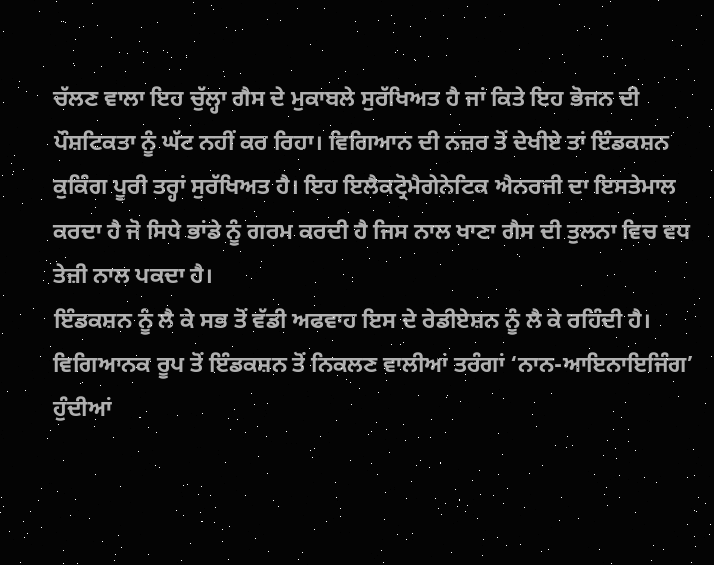ਚੱਲਣ ਵਾਲਾ ਇਹ ਚੁੱਲ੍ਹਾ ਗੈਸ ਦੇ ਮੁਕਾਬਲੇ ਸੁਰੱਖਿਅਤ ਹੈ ਜਾਂ ਕਿਤੇ ਇਹ ਭੋਜਨ ਦੀ ਪੌਸ਼ਟਿਕਤਾ ਨੂੰ ਘੱਟ ਨਹੀਂ ਕਰ ਰਿਹਾ। ਵਿਗਿਆਨ ਦੀ ਨਜ਼ਰ ਤੋਂ ਦੇਖੀਏ ਤਾਂ ਇੰਡਕਸ਼ਨ ਕੁਕਿੰਗ ਪੂਰੀ ਤਰ੍ਹਾਂ ਸੁਰੱਖਿਅਤ ਹੈ। ਇਹ ਇਲੈਕਟ੍ਰੋਮੈਗੇਨੇਟਿਕ ਐਨਰਜੀ ਦਾ ਇਸਤੇਮਾਲ ਕਰਦਾ ਹੈ ਜੋ ਸਿਧੇ ਭਾਂਡੇ ਨੂੰ ਗਰਮ ਕਰਦੀ ਹੈ ਜਿਸ ਨਾਲ ਖਾਣਾ ਗੈਸ ਦੀ ਤੁਲਨਾ ਵਿਚ ਵਧ ਤੇਜ਼ੀ ਨਾਲ ਪਕਦਾ ਹੈ।
ਇੰਡਕਸ਼ਨ ਨੂੰ ਲੈ ਕੇ ਸਭ ਤੋਂ ਵੱਡੀ ਅਫਵਾਹ ਇਸ ਦੇ ਰੇਡੀਏਸ਼ਨ ਨੂੰ ਲੈ ਕੇ ਰਹਿੰਦੀ ਹੈ। ਵਿਗਿਆਨਕ ਰੂਪ ਤੋਂ ਇੰਡਕਸ਼ਨ ਤੋਂ ਨਿਕਲਣ ਵਾਲੀਆਂ ਤਰੰਗਾਂ ‘ਨਾਨ-ਆਇਨਾਇਜਿੰਗ’ ਹੁੰਦੀਆਂ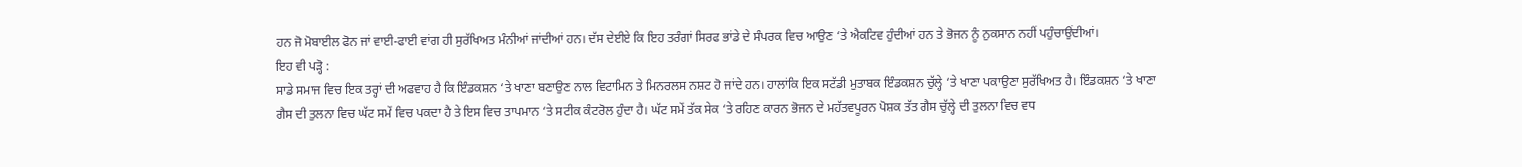ਹਨ ਜੋ ਮੋਬਾਈਲ ਫੋਨ ਜਾਂ ਵਾਈ-ਫਾਈ ਵਾਂਗ ਹੀ ਸੁਰੱਖਿਅਤ ਮੰਨੀਆਂ ਜਾਂਦੀਆਂ ਹਨ। ਦੱਸ ਦੇਈਏ ਕਿ ਇਹ ਤਰੰਗਾਂ ਸਿਰਫ ਭਾਂਡੇ ਦੇ ਸੰਪਰਕ ਵਿਚ ਆਉਣ ‘ਤੇ ਐਕਟਿਵ ਹੁੰਦੀਆਂ ਹਨ ਤੇ ਭੋਜਨ ਨੂੰ ਨੁਕਸਾਨ ਨਹੀਂ ਪਹੁੰਚਾਉਂਦੀਆਂ।
ਇਹ ਵੀ ਪੜ੍ਹੋ :
ਸਾਡੇ ਸਮਾਜ ਵਿਚ ਇਕ ਤਰ੍ਹਾਂ ਦੀ ਅਫਵਾਹ ਹੈ ਕਿ ਇੰਡਕਸ਼ਨ ‘ਤੇ ਖਾਣਾ ਬਣਾਉਣ ਨਾਲ ਵਿਟਾਮਿਨ ਤੇ ਮਿਨਰਲਸ ਨਸ਼ਟ ਹੋ ਜਾਂਦੇ ਹਨ। ਹਾਲਾਂਕਿ ਇਕ ਸਟੱਡੀ ਮੁਤਾਬਕ ਇੰਡਕਸ਼ਨ ਚੁੱਲ੍ਹੇ ‘ਤੇ ਖਾਣਾ ਪਕਾਉਣਾ ਸੁਰੱਖਿਅਤ ਹੈ। ਇੰਡਕਸ਼ਨ ‘ਤੇ ਖਾਣਾ ਗੈਸ ਦੀ ਤੁਲਨਾ ਵਿਚ ਘੱਟ ਸਮੇਂ ਵਿਚ ਪਕਦਾ ਹੈ ਤੇ ਇਸ ਵਿਚ ਤਾਪਮਾਨ ‘ਤੇ ਸਟੀਕ ਕੰਟਰੋਲ ਹੁੰਦਾ ਹੈ। ਘੱਟ ਸਮੇਂ ਤੱਕ ਸੇਕ ‘ਤੇ ਰਹਿਣ ਕਾਰਨ ਭੋਜਨ ਦੇ ਮਹੱਤਵਪੂਰਨ ਪੋਸ਼ਕ ਤੱਤ ਗੈਸ ਚੁੱਲ੍ਹੇ ਦੀ ਤੁਲਨਾ ਵਿਚ ਵਧ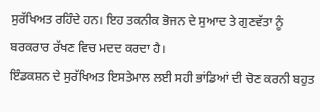ਸੁਰੱਖਿਅਤ ਰਹਿੰਦੇ ਹਨ। ਇਹ ਤਕਨੀਕ ਭੋਜਨ ਦੇ ਸੁਆਦ ਤੇ ਗੁਣਵੱਤਾ ਨੂੰ ਬਰਕਰਾਰ ਰੱਖਣ ਵਿਚ ਮਦਦ ਕਰਦਾ ਹੈ।
ਇੰਡਕਸ਼ਨ ਦੇ ਸੁਰੱਖਿਅਤ ਇਸਤੇਮਾਲ ਲਈ ਸਹੀ ਭਾਂਡਿਆਂ ਦੀ ਚੋਣ ਕਰਨੀ ਬਹੁਤ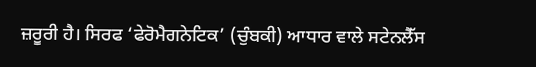ਜ਼ਰੂਰੀ ਹੈ। ਸਿਰਫ ‘ਫੇਰੋਮੈਗਨੇਟਿਕ’ (ਚੁੰਬਕੀ) ਆਧਾਰ ਵਾਲੇ ਸਟੇਨਲੈੱਸ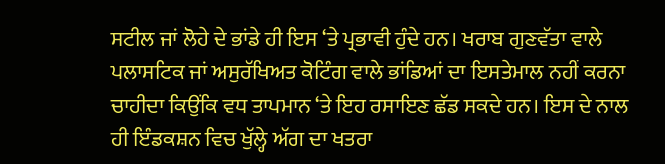ਸਟੀਲ ਜਾਂ ਲੋਹੇ ਦੇ ਭਾਂਡੇ ਹੀ ਇਸ ‘ਤੇ ਪ੍ਰਭਾਵੀ ਹੁੰਦੇ ਹਨ। ਖਰਾਬ ਗੁਣਵੱਤਾ ਵਾਲੇ ਪਲਾਸਟਿਕ ਜਾਂ ਅਸੁਰੱਖਿਅਤ ਕੋਟਿੰਗ ਵਾਲੇ ਭਾਂਡਿਆਂ ਦਾ ਇਸਤੇਮਾਲ ਨਹੀਂ ਕਰਨਾ ਚਾਹੀਦਾ ਕਿਉਂਕਿ ਵਧ ਤਾਪਮਾਨ ‘ਤੇ ਇਹ ਰਸਾਇਣ ਛੱਡ ਸਕਦੇ ਹਨ। ਇਸ ਦੇ ਨਾਲ ਹੀ ਇੰਡਕਸ਼ਨ ਵਿਚ ਖੁੱਲ੍ਹੇ ਅੱਗ ਦਾ ਖਤਰਾ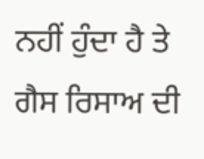ਨਹੀਂ ਹੁੰਦਾ ਹੈ ਤੇ ਗੈਸ ਰਿਸਾਅ ਦੀ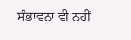ਸੰਭਾਵਨਾ ਵੀ ਨਹੀਂ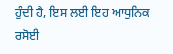ਹੁੰਦੀ ਹੈ, ਇਸ ਲਈ ਇਹ ਆਧੁਨਿਕ ਰਸੋਈ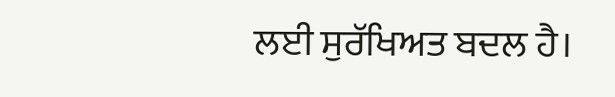ਲਈ ਸੁਰੱਖਿਅਤ ਬਦਲ ਹੈ।